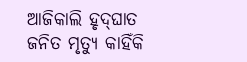ଅ‌ାଜିକାଲି ହୃଦ୍‌ଘାତ ଜନିତ ମୃତ୍ୟୁ କାହିଁକି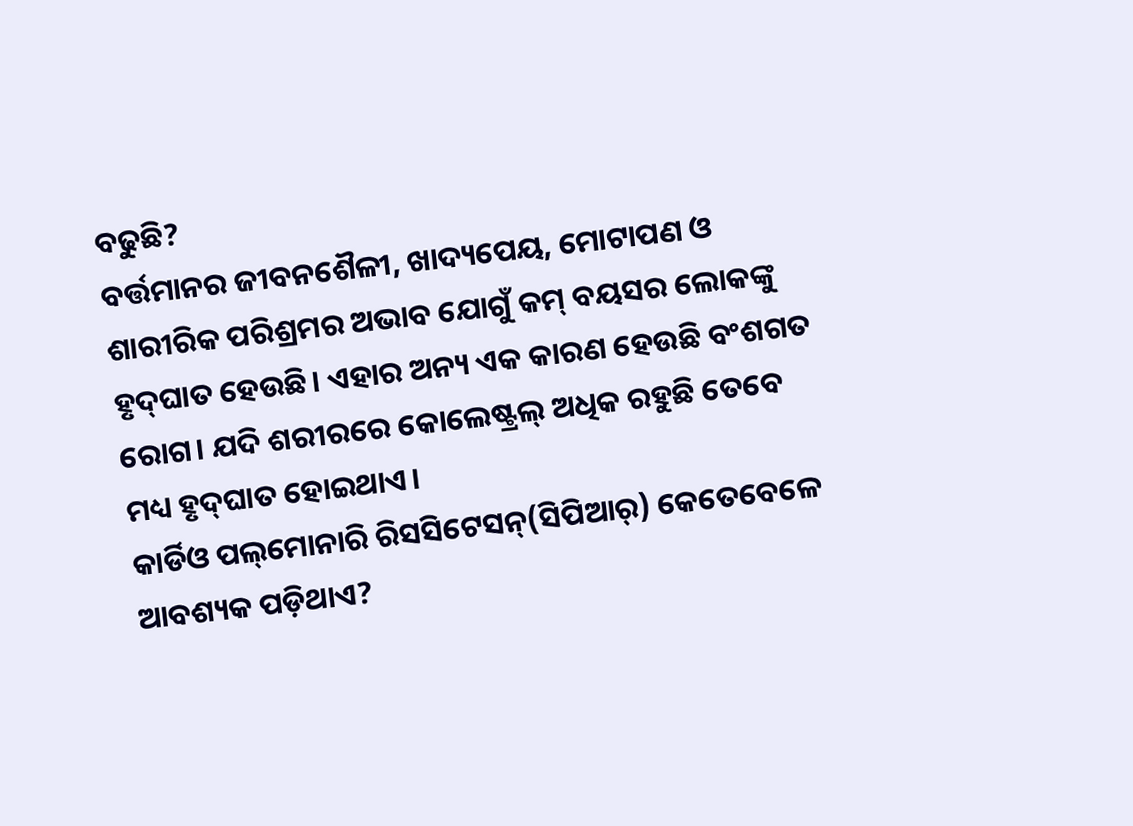ବଢୁଛି?
ବର୍ତ୍ତମାନର ଜୀବନଶୈଳୀ, ଖାଦ୍ୟପେୟ, ମୋଟାପଣ ଓ ଶାରୀରିକ ପରିଶ୍ରମର ଅଭାବ ଯୋଗୁଁ କମ୍‌ ବୟସର ଲୋକଙ୍କୁ ହୃଦ୍‌ଘାତ ହେଉଛି। ଏହାର ଅନ୍ୟ ଏକ କାରଣ ହେଉଛି ବଂଶଗତ ରୋଗ। ଯଦି ଶରୀରରେ କୋଲେଷ୍ଟ୍ରଲ୍‌ ଅଧିକ ରହୁଛି ତେବେ ମଧ୍ୟ ହୃଦ୍‌ଘାତ ହୋଇଥାଏ।
କାର୍ଡିଓ ପଲ୍‌ମୋନାରି ରିସସିଟେସନ୍‌(ସିପିଆର୍‌) କେତେବେଳେ ଆବଶ୍ୟକ ପଡ଼ିଥାଏ?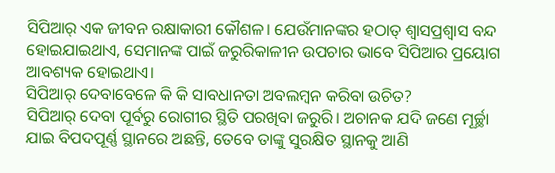ସିପିଆର୍‌ ଏକ ଜୀବନ ରକ୍ଷାକାରୀ କୌଶଳ। ଯେଉଁମାନଙ୍କର ହଠାତ୍‌ ଶ୍ବାସପ୍ରଶ୍ବାସ ବନ୍ଦ ହୋଇଯାଇଥାଏ, ସେମାନଙ୍କ ପାଇଁ ଜରୁରିକାଳୀନ ଉପଚାର ଭାବେ ସିପିଆର ପ୍ରୟୋଗ ଆବଶ୍ୟକ ହୋଇଥାଏ।
ସିପିଆର୍‌ ଦେବାବେଳେ କି କି ସାବଧାନତା ଅବଲମ୍ବନ କରିବା ଉଚିତ?
ସିପିଆର୍‌ ଦେବା ପୂର୍ବରୁ ରୋଗୀର ସ୍ଥିତି ପରଖିବା ଜରୁରି। ଅଚାନକ ଯଦି ଜଣେ ମୂର୍ଚ୍ଛା ଯାଇ ବିପଦପୂର୍ଣ୍ଣ ସ୍ଥାନରେ ଅଛନ୍ତି, ତେବେ ତାଙ୍କୁ ସୁରକ୍ଷିତ ସ୍ଥାନକୁ ଆଣି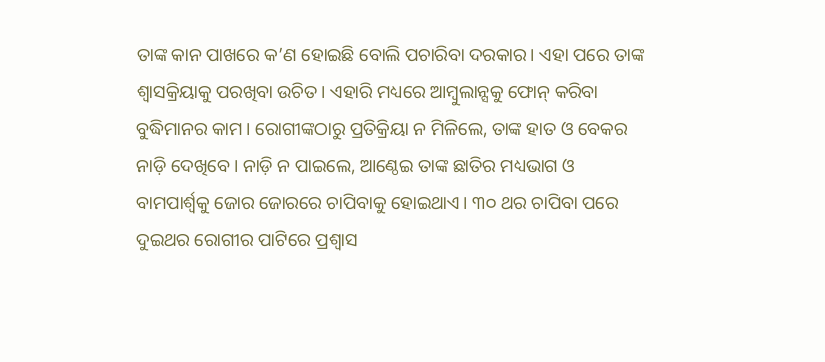ତାଙ୍କ କାନ ପାଖରେ କ’ଣ ହୋଇଛି ବୋଲି ପଚାରିବା ଦରକାର। ଏହା ପରେ ତାଙ୍କ ଶ୍ବାସକ୍ରିୟାକୁ ପରଖିବା ଉଚିତ। ଏହାରି ମଧ୍ୟରେ ଆମ୍ବୁଲାନ୍ସକୁ ଫୋନ୍‌ କରିବା ବୁଦ୍ଧିମାନର କାମ। ରୋଗୀଙ୍କଠାରୁ ପ୍ରତିକ୍ରିୟା ନ ମିଳିଲେ, ତାଙ୍କ ହାତ ଓ ବେକର ନାଡ଼ି ଦେଖିବେ। ନାଡ଼ି ନ ପାଇଲେ, ଆଣ୍ଠେଇ ତାଙ୍କ ଛାତିର ମଧ୍ୟଭାଗ ଓ ବାମପାର୍ଶ୍ବକୁ ଜୋର ଜୋରରେ ଚାପିବାକୁ ହୋଇଥାଏ। ୩୦ ଥର ଚାପିବା ପରେ ଦୁଇଥର ରୋଗୀର ପାଟିରେ ପ୍ରଶ୍ବାସ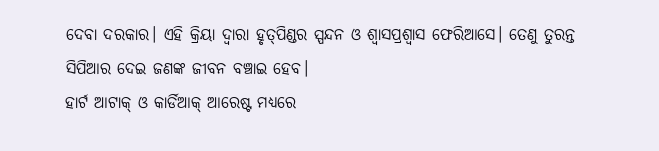ଦେବା ଦରକାର। ଏହି କ୍ରିୟା ଦ୍ବାରା ହୃତ୍‌ପିଣ୍ଡର ସ୍ପନ୍ଦନ ଓ ଶ୍ବାସପ୍ରଶ୍ବାସ ଫେରିଆସେ। ତେଣୁ ତୁରନ୍ତ ସିପିଆର ଦେଇ ଜଣଙ୍କ ଜୀବନ ବଞ୍ଚାଇ ହେବ।
ହାର୍ଟ ଆଟାକ୍‌ ଓ କାର୍ଡିଆକ୍ ଆରେଷ୍ଟ ମଧ୍ୟରେ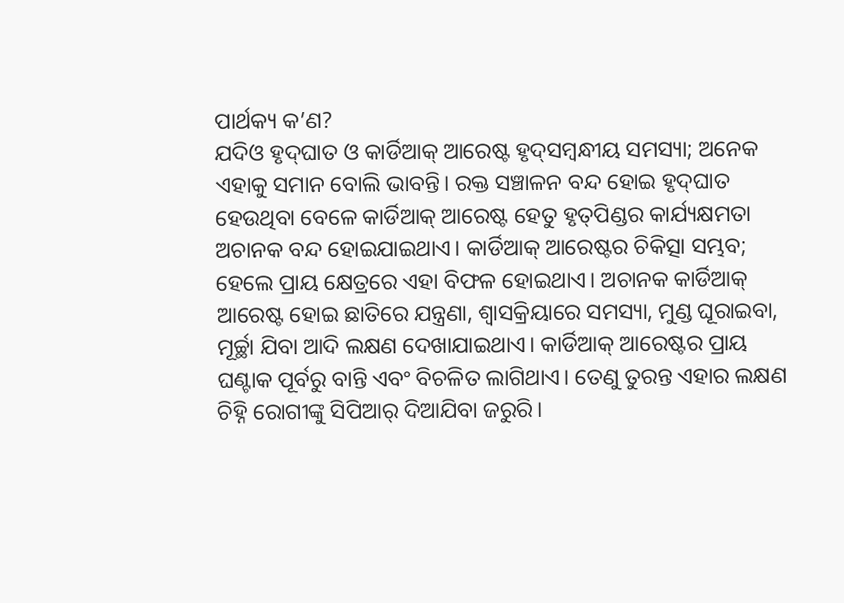ପାର୍ଥକ୍ୟ କ’ଣ?
ଯଦିଓ ହୃଦ୍‌ଘାତ ଓ କାର୍ଡିଆକ୍‌ ଆରେଷ୍ଟ ହୃଦ୍‌ସମ୍ବନ୍ଧୀୟ ସମସ୍ୟା; ଅନେକ ଏହାକୁ ସମାନ ବୋଲି ଭାବନ୍ତି। ରକ୍ତ ସଞ୍ଚାଳନ ବନ୍ଦ ହୋଇ ହୃଦ୍‌ଘାତ ହେଉଥିବା ବେଳେ କାର୍ଡିଆକ୍‌ ଆରେଷ୍ଟ ହେତୁ ହୃତ୍‌ପିଣ୍ଡର କାର୍ଯ୍ୟକ୍ଷମତା ଅଚାନକ ବନ୍ଦ ହୋଇଯାଇଥାଏ। କାର୍ଡିଆକ୍‌ ଆରେଷ୍ଟର ଚିକିତ୍ସା ସମ୍ଭବ; ହେଲେ ପ୍ରାୟ କ୍ଷେତ୍ରରେ ଏହା ବିଫଳ ହୋଇଥାଏ। ଅଚାନକ କାର୍ଡିଆକ୍‌ ଆରେଷ୍ଟ ହୋଇ ଛାତିରେ ଯନ୍ତ୍ରଣା, ଶ୍ବାସକ୍ରିୟାରେ ସମସ୍ୟା, ମୁଣ୍ଡ ଘୂରାଇବା, ମୂର୍ଚ୍ଛା ଯିବା ଆଦି ଲକ୍ଷଣ ଦେଖାଯାଇଥାଏ। କାର୍ଡିଆକ୍‌ ଆରେଷ୍ଟର ପ୍ରାୟ ଘଣ୍ଟାକ ପୂର୍ବରୁ ବାନ୍ତି ଏବଂ ବିଚଳିତ ଲାଗିଥାଏ। ତେଣୁ ତୁରନ୍ତ ଏହାର ଲକ୍ଷଣ ଚିହ୍ନି ରୋଗୀଙ୍କୁ ସିପିଆର୍‌ ଦିଆଯିବା ଜରୁରି।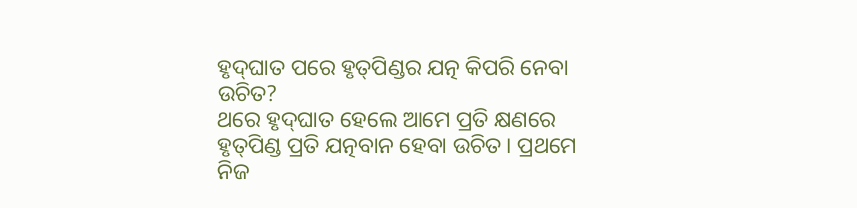ହୃଦ୍‌ଘାତ ପରେ ହୃତ୍‌ପିଣ୍ଡର ଯତ୍ନ କିପରି ନେବା ଉଚିତ?
ଥରେ ହୃଦ୍‌ଘାତ ହେଲେ ଆମେ ପ୍ରତି କ୍ଷଣରେ ହୃତ୍‌ପିଣ୍ଡ ପ୍ରତି ଯତ୍ନବାନ ହେବା ଉଚିତ। ପ୍ରଥମେ ନିଜ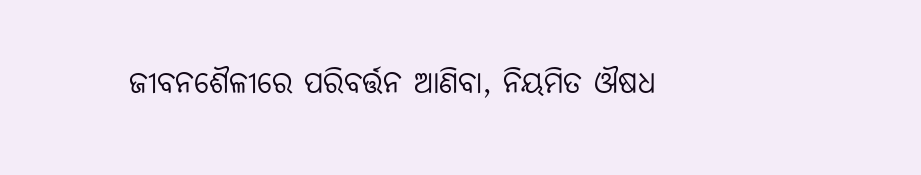ଜୀବନଶୈଳୀରେ ପରିବର୍ତ୍ତନ ଆଣିବା, ନିୟମିତ ଔଷଧ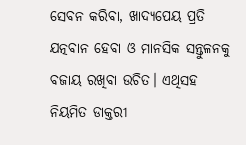ସେବନ କରିବା, ଖାଦ୍ୟପେୟ ପ୍ରତି ଯତ୍ନବାନ ହେବା ଓ ମାନସିକ ସନ୍ତୁଳନକୁ ବଜାୟ ରଖିବା ଉଚିତ। ଏଥିସହ ନିୟମିତ ଡାକ୍ତରୀ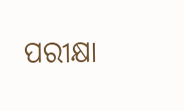ପରୀକ୍ଷା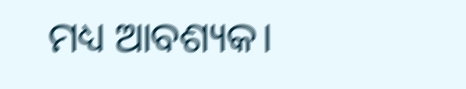ମଧ୍ୟ ଆବଶ୍ୟକ।